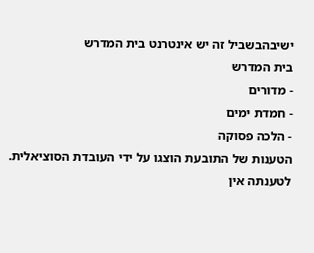ישיבהבשביל זה יש אינטרנט בית המדרש
בית המדרש
- מדורים
- חמדת ימים
- הלכה פסוקה
הטענות של התובעת הוצגו על ידי העובדת הסוציאלית. לטענתה אין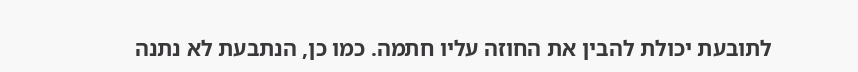לתובעת יכולת להבין את החוזה עליו חתמה. כמו כן, הנתבעת לא נתנה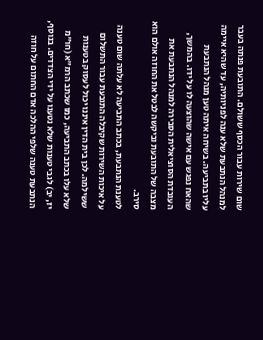שום שירות עבור הכסף ששולם. התובעת פנתה בעבר למנהל הנתבעת שלא ענה לפניותיה, עד שהיא איימה עליו בתביעה. בשיחה איתה טען מנהל הנתבעת שהאח נפגש עם אישה שהוצעה לו על ידו. בהמשך, העובדת הסוציאלית הסבירה למנהל הנתבעת את מצבה של התובעת וביקשה לבטל את החוזה אולם הוא סירב.
לטענת הנתבעת, בכתב התביעה לא עלתה שום טענה על איכות השירות שקיבלה התובעת עבור התשלום ששילמה. לכן בית הדין איננו יכול לעסוק בטענות שלא עלו בכתב התביעה, כמו שכתב הרמ"א (חו"מ יז, יב) לגבי טענות שלא נטענו על ידי הצדדים. בנוסף, הנתבעת טענה שלפי ההלכה אדם החתום על חוזה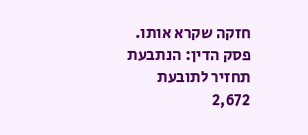חזקה שקרא אותו.
פסק הדין: הנתבעת תחזיר לתובעת 2,672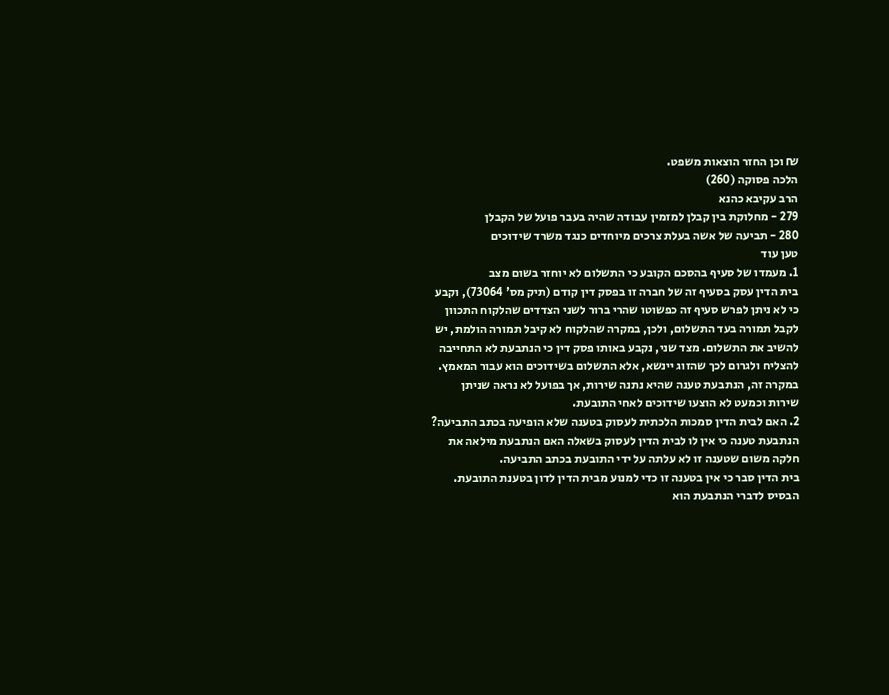₪ וכן החזר הוצאות משפט.
הלכה פסוקה (260)
הרב עקיבא כהנא
279 - מחלוקת בין קבלן למזמין עבודה שהיה בעבר פועל של הקבלן
280 - תביעה של אשה בעלת צרכים מיוחדים כנגד משרד שידוכים
טען עוד
1. מעמדו של סעיף בהסכם הקובע כי התשלום לא יוחזר בשום מצב
בית הדין עסק בסעיף זה של חברה זו בפסק דין קודם (תיק מס' 73064), וקבע כי לא ניתן לפרש סעיף זה כפשוטו שהרי ברור לשני הצדדים שהלקוח התכוון לקבל תמורה בעד התשלום, ולכן, במקרה שהלקוח לא קיבל תמורה הולמת, יש להשיב את התשלום. מצד שני, נקבע באותו פסק דין כי הנתבעת לא התחייבה להצליח ולגרום לכך שהזוג יינשא, אלא התשלום בשידוכים הוא עבור המאמץ.
במקרה זה, הנתבעת טענה שהיא נתנה שירות, אך בפועל לא נראה שניתן שירות וכמעט לא הוצעו שידוכים לאחי התובעת.
2. האם לבית הדין סמכות הלכתית לעסוק בטענה שלא הופיעה בכתב התביעה?
הנתבעת טענה כי אין לו לבית הדין לעסוק בשאלה האם הנתבעת מילאה את חלקה משום שטענה זו לא עלתה על ידי התובעת בכתב התביעה.
בית הדין סבר כי אין בטענה זו כדי למנוע מבית הדין לדון בטענת התובעת. הבסיס לדברי הנתבעת הוא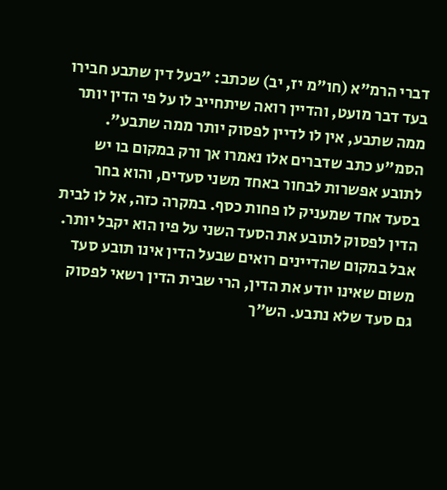דברי הרמ"א (חו"מ יז, יב) שכתב: "בעל דין שתבע חבירו בעד דבר מועט, והדיין רואה שיתחייב לו על פי הדין יותר ממה שתבע, אין לו לדיין לפסוק יותר ממה שתבע".
הסמ"ע כתב שדברים אלו נאמרו אך ורק במקום בו יש לתובע אפשרות לבחור באחד משני סעדים, והוא בחר בסעד אחד שמעניק לו פחות כסף. במקרה כזה, אל לו לבית הדין לפסוק לתובע את הסעד השני על פיו הוא יקבל יותר. אבל במקום שהדיינים רואים שבעל הדין אינו תובע סעד משום שאינו יודע את הדין, הרי שבית הדין רשאי לפסוק גם סעד שלא נתבע. הש"ך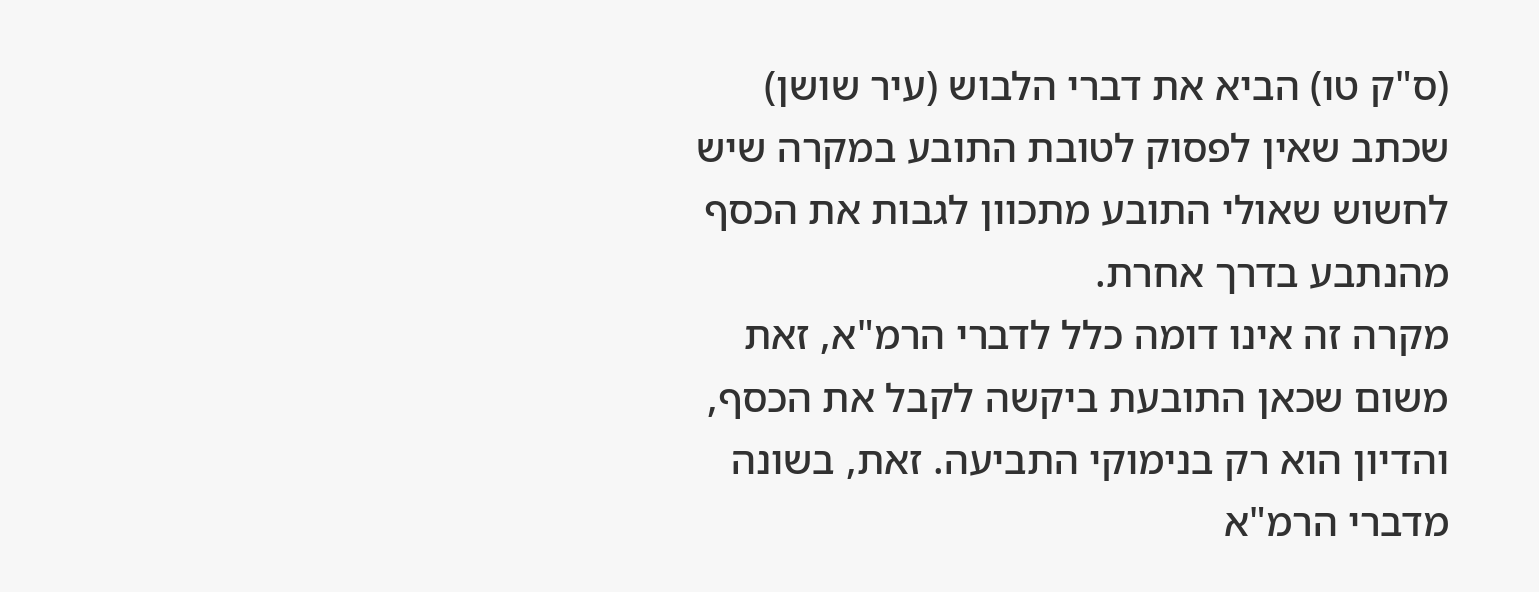(ס"ק טו) הביא את דברי הלבוש (עיר שושן) שכתב שאין לפסוק לטובת התובע במקרה שיש לחשוש שאולי התובע מתכוון לגבות את הכסף מהנתבע בדרך אחרת.
מקרה זה אינו דומה כלל לדברי הרמ"א, זאת משום שכאן התובעת ביקשה לקבל את הכסף, והדיון הוא רק בנימוקי התביעה. זאת, בשונה מדברי הרמ"א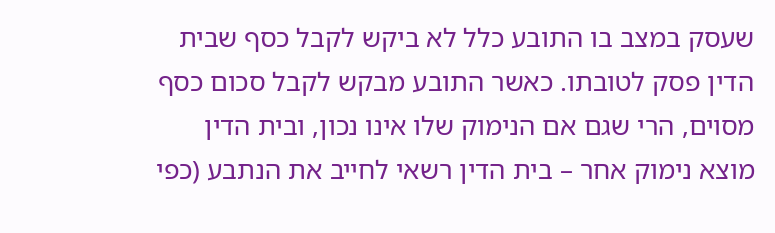שעסק במצב בו התובע כלל לא ביקש לקבל כסף שבית הדין פסק לטובתו. כאשר התובע מבקש לקבל סכום כסף מסוים, הרי שגם אם הנימוק שלו אינו נכון, ובית הדין מוצא נימוק אחר – בית הדין רשאי לחייב את הנתבע (כפי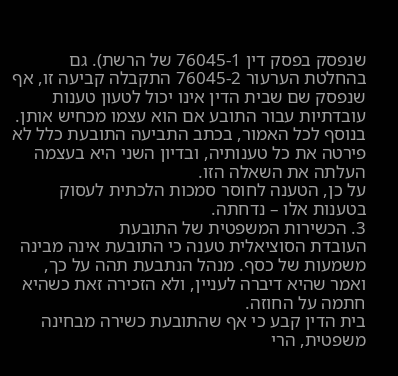שנפסק בפסק דין 76045-1 של הרשת). גם בהחלטת הערעור 76045-2 התקבלה קביעה זו, אף שנפסק שם שבית הדין אינו יכול לטעון טענות עובדתיות עבור התובע אם הוא עצמו מכחיש אותן.
בנוסף לכל האמור, בכתב התביעה התובעת כלל לא פירטה את כל טענותיה, ובדיון השני היא בעצמה העלתה את השאלה הזו.
על כן, הטענה לחוסר סמכות הלכתית לעסוק בטענות אלו – נדחתה.
3. הכשירות המשפטית של התובעת
העובדת הסוציאלית טענה כי התובעת אינה מבינה משמעות של כסף. מנהל הנתבעת תהה על כך, ואמר שהיא דיברה לעניין, ולא הזכירה זאת כשהיא חתמה על החוזה.
בית הדין קבע כי אף שהתובעת כשירה מבחינה משפטית, הרי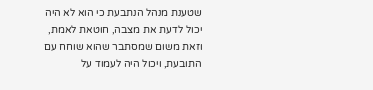שטענת מנהל הנתבעת כי הוא לא היה יכול לדעת את מצבה, חוטאת לאמת, וזאת משום שמסתבר שהוא שוחח עם התובעת, ויכול היה לעמוד על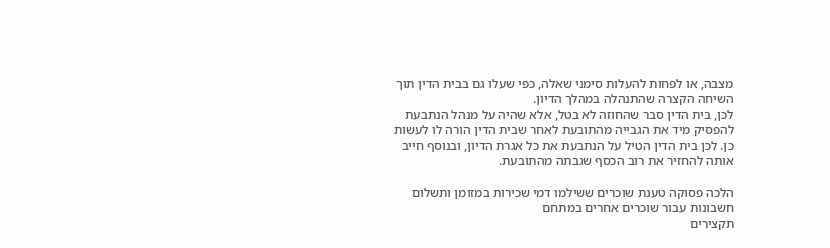מצבה, או לפחות להעלות סימני שאלה, כפי שעלו גם בבית הדין תוך השיחה הקצרה שהתנהלה במהלך הדיון.
לכן, בית הדין סבר שהחוזה לא בטל, אלא שהיה על מנהל הנתבעת להפסיק מיד את הגבייה מהתובעת לאחר שבית הדין הורה לו לעשות כן. לכן בית הדין הטיל על הנתבעת את כל אגרת הדיון, ובנוסף חייב אותה להחזיר את רוב הכסף שגבתה מהתובעת.

הלכה פסוקה טענת שוכרים ששילמו דמי שכירות במזומן ותשלום חשבונות עבור שוכרים אחרים במתחם
תקצירים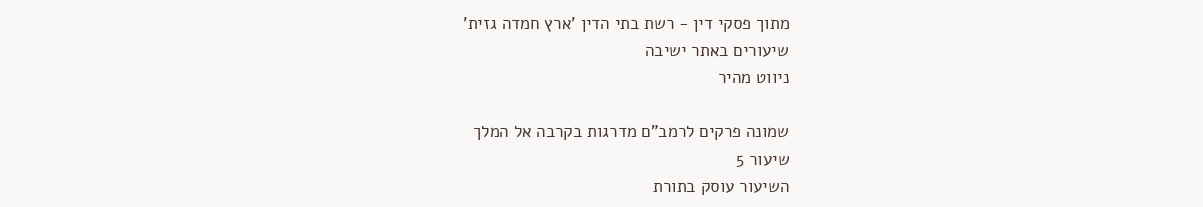מתוך פסקי דין - רשת בתי הדין 'ארץ חמדה גזית'
שיעורים באתר ישיבה
ניווט מהיר

שמונה פרקים לרמב"ם מדרגות בקרבה אל המלך
שיעור 5
השיעור עוסק בתורת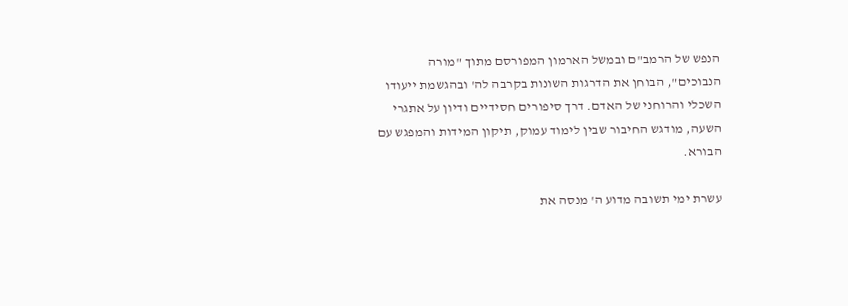הנפש של הרמב"ם ובמשל הארמון המפורסם מתוך "מורה הנבוכים", הבוחן את הדרגות השונות בקרבה לה' ובהגשמת ייעודו השכלי והרוחני של האדם. דרך סיפורים חסידיים ודיון על אתגרי השעה, מודגש החיבור שבין לימוד עמוק, תיקון המידות והמפגש עם הבורא.

עשרת ימי תשובה מדוע ה' מנסה את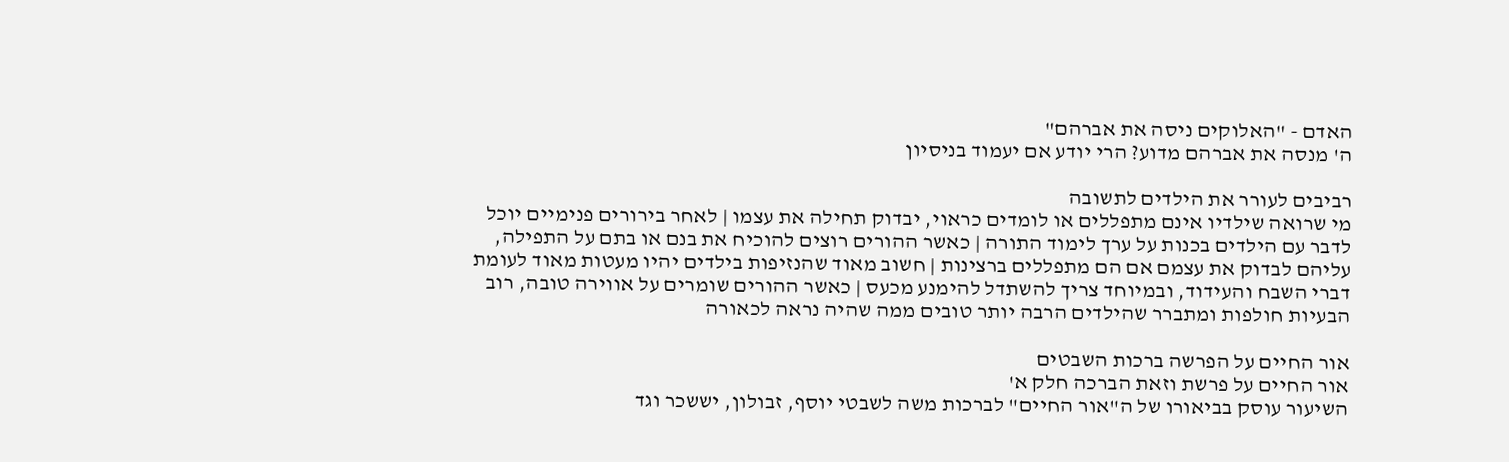האדם - "האלוקים ניסה את אברהם"
ה' מנסה את אברהם מדוע? הרי יודע אם יעמוד בניסיון

רביבים לעורר את הילדים לתשובה
מי שרואה שילדיו אינם מתפללים או לומדים כראוי, יבדוק תחילה את עצמו | לאחר בירורים פנימיים יוכל לדבר עם הילדים בכנות על ערך לימוד התורה | כאשר ההורים רוצים להוכיח את בנם או בתם על התפילה, עליהם לבדוק את עצמם אם הם מתפללים ברצינות | חשוב מאוד שהנזיפות בילדים יהיו מעטות מאוד לעומת דברי השבח והעידוד, ובמיוחד צריך להשתדל להימנע מכעס | כאשר ההורים שומרים על אווירה טובה, רוב הבעיות חולפות ומתברר שהילדים הרבה יותר טובים ממה שהיה נראה לכאורה

אור החיים על הפרשה ברכות השבטים
אור החיים על פרשת וזאת הברכה חלק א'
השיעור עוסק בביאורו של ה"אור החיים" לברכות משה לשבטי יוסף, זבולון, יששכר וגד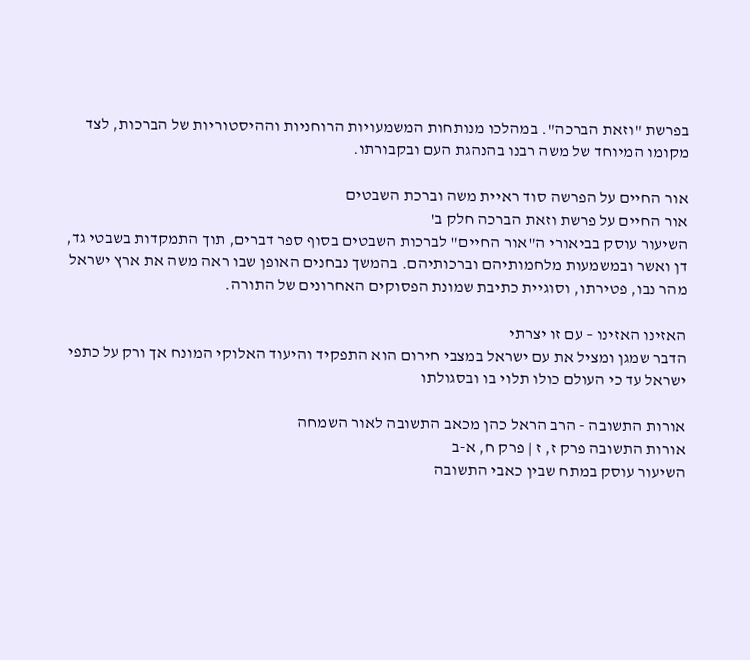בפרשת "וזאת הברכה". במהלכו מנותחות המשמעויות הרוחניות וההיסטוריות של הברכות, לצד מקומו המיוחד של משה רבנו בהנהגת העם ובקבורתו.

אור החיים על הפרשה סוד ראיית משה וברכת השבטים
אור החיים על פרשת וזאת הברכה חלק ב'
השיעור עוסק בביאורי ה"אור החיים" לברכות השבטים בסוף ספר דברים, תוך התמקדות בשבטי גד, דן ואשר ובמשמעות מלחמותיהם וברכותיהם. בהמשך נבחנים האופן שבו ראה משה את ארץ ישראל מהר נבו, פטירתו, וסוגיית כתיבת שמונת הפסוקים האחרונים של התורה.

האזינו האזינו – עם זו יצרתי
הדבר שמגן ומציל את עם ישראל במצבי חירום הוא התפקיד והיעוד האלוקי המונח אך ורק על כתפי ישראל עד כי העולם כולו תלוי בו ובסגולתו

אורות התשובה - הרב הראל כהן מכאב התשובה לאור השמחה
אורות התשובה פרק ז, ז | פרק ח, א-ב
השיעור עוסק במתח שבין כאבי התשובה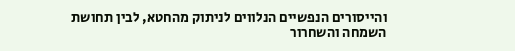והייסורים הנפשיים הנלווים לניתוק מהחטא, לבין תחושת השמחה והשחרור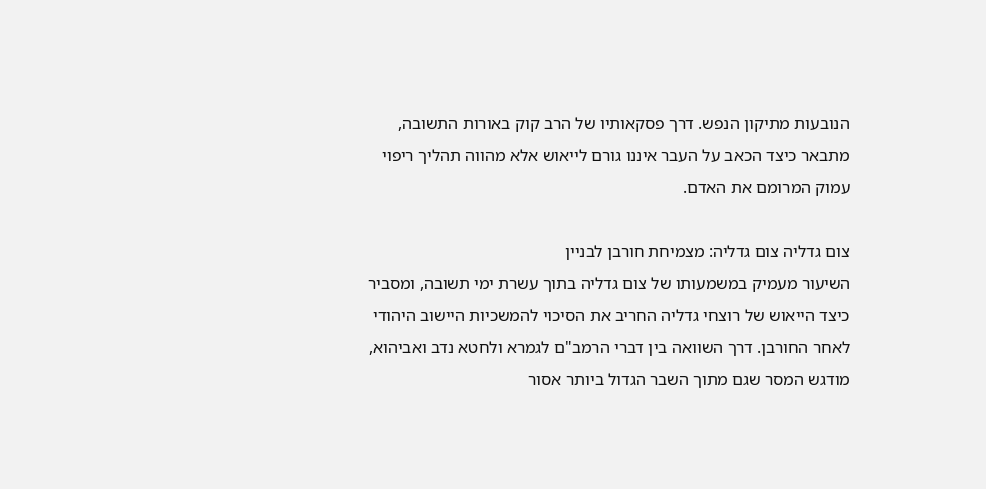הנובעות מתיקון הנפש. דרך פסקאותיו של הרב קוק באורות התשובה, מתבאר כיצד הכאב על העבר איננו גורם לייאוש אלא מהווה תהליך ריפוי עמוק המרומם את האדם.

צום גדליה צום גדליה: מצמיחת חורבן לבניין
השיעור מעמיק במשמעותו של צום גדליה בתוך עשרת ימי תשובה, ומסביר כיצד הייאוש של רוצחי גדליה החריב את הסיכוי להמשכיות היישוב היהודי לאחר החורבן. דרך השוואה בין דברי הרמב"ם לגמרא ולחטא נדב ואביהוא, מודגש המסר שגם מתוך השבר הגדול ביותר אסור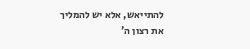להתייאש, אלא יש להמליך את רצון ה'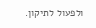ולפעול לתיקון.